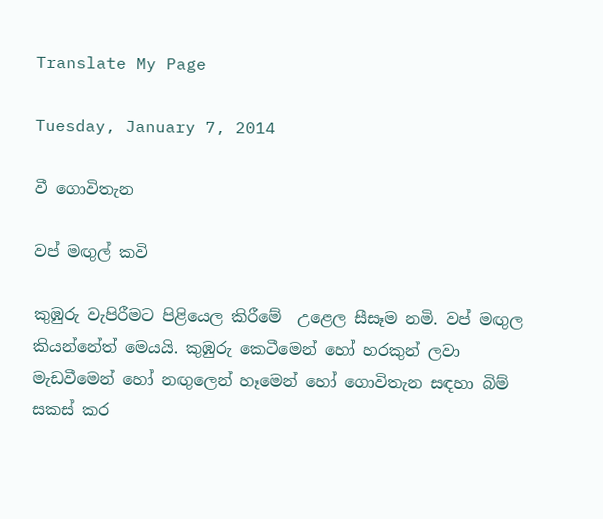Translate My Page

Tuesday, January 7, 2014

වී ගොවිතැන

වප් මඟුල් කවි

කුඹුරු වැපිරීමට පිළියෙල කිරීමේ  උළෙල සීසෑම නමි. වප් මඟුල කියන්නේත් මෙයයි. කුඹුරු කෙටීමෙන් හෝ හරකුන් ලවා මැඩවීමෙන් හෝ නඟුලෙන් හෑමෙන් හෝ ගොවිතැන සඳහා බිම් සකස් කර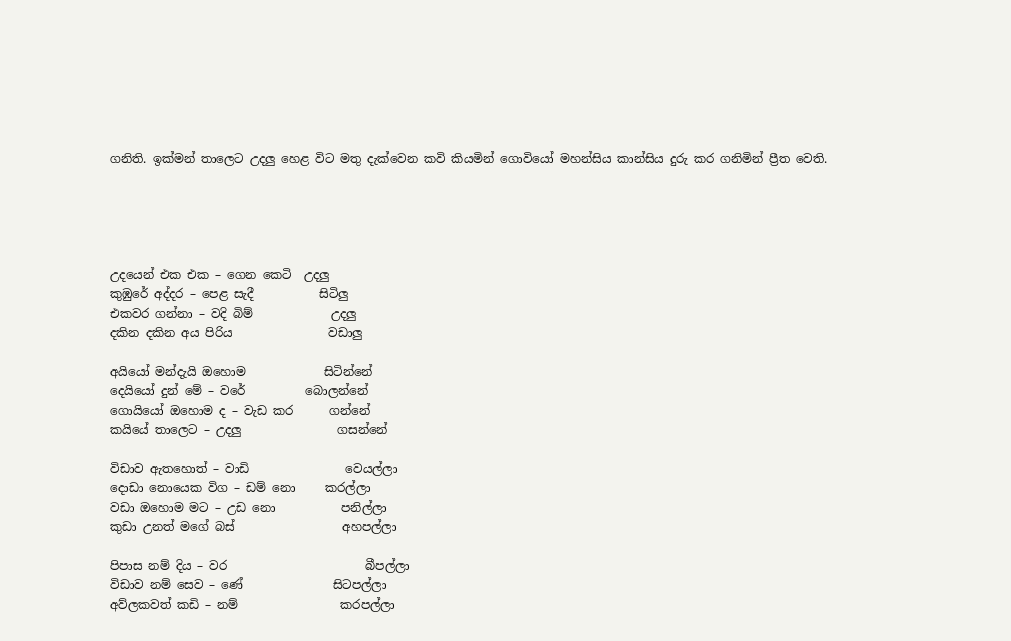ගනිති. ඉක්මන් තාලෙට උදලු හෙළ විට මතු දැක්වෙන කවි කියමින් ගොවියෝ මහන්සිය කාන්සිය දුරු කර ගනිමින් ප්‍රීත වෙති.





උදයෙන් එක එක – ගෙන කෙටි  උදලු
කුඹුරේ අද්දර – පෙළ සැදී           සිටිලු
එකවර ගන්නා – වදි බිම්             උදලු
දකින දකින අය පිරිය                වඩාලු

අයියෝ මන්දැයි ඔහොම             සිටින්නේ
දෙයියෝ දුන් මේ – වරේ          බොලන්නේ
ගොයියෝ ඔහොම ද – වැඩ කර      ගන්නේ
කයියේ තාලෙට – උදලු                ගසන්නේ

විඩාව ඇතහොත් – වාඩි                වෙයල්ලා
දොඩා නොයෙක විග – ඩම් නො     කරල්ලා
වඩා ඔහොම මට – උඩ නො           පනිල්ලා
කුඩා උනත් මගේ බස්                  අහපල්ලා

පිපාස නම් දිය – වර                       බීපල්ලා
විඩාව නම් සෙව – ණේ               සිටපල්ලා
අව්ලකවත් කඩි – නම්                 කරපල්ලා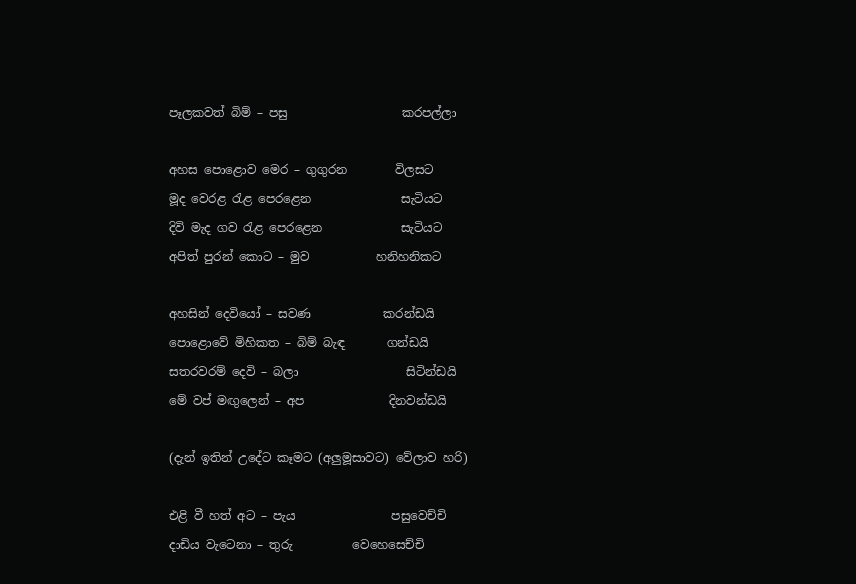පෑලකවත් බිම් – පසු                   කරපල්ලා

අහස පොළොව මෙර – ගුගුරන        විලසට
මූද වෙරළ රැළ පෙරළෙන               සැටියට
දිවි මැද ගව රැළ පෙරළෙන             සැටියට
අපිත් පුරන් කොට – මුව           හනිහනිකට

අහසින් දෙවියෝ – සවණ            කරන්ඩයි
පොළොවේ මිහිකත – බිම් බැඳ       ගන්ඩයි
සතරවරම් දෙවි – බලා                  සිටින්ඩයි
මේ වප් මඟුලෙන් – අප              දිනවන්ඩයි

(දැන් ඉතින් උදේට කෑමට (අලුමූසාවට) වේලාව හරි)

එළි වී හත් අට – පැය                පසුවෙච්චි
දාඩිය වැටෙනා – තුරු          වෙහෙසෙච්චි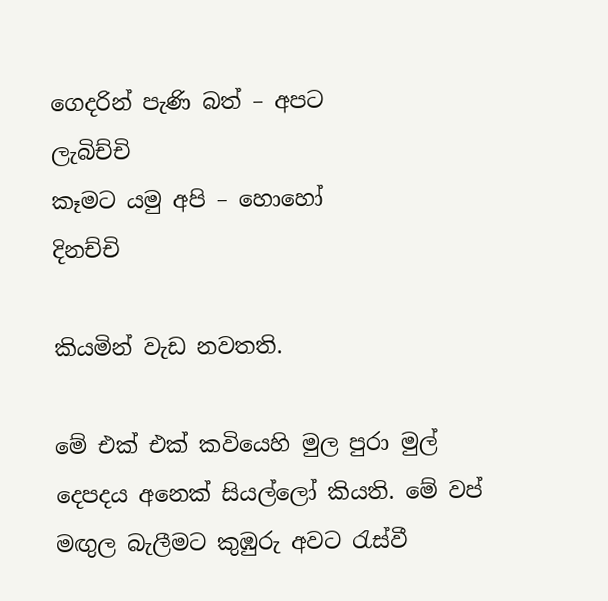ගෙදරින් පැණි බත් – අපට            ලැබිච්චි
කෑමට යමු අපි – හොහෝ              දිනච්චි

කියමින් වැඩ නවතති.

මේ එක් එක් කවියෙහි මුල පුරා මුල් දෙපදය අනෙක් සියල්ලෝ කියති. මේ වප් මඟුල බැලීමට කුඹුරු අවට රැස්වී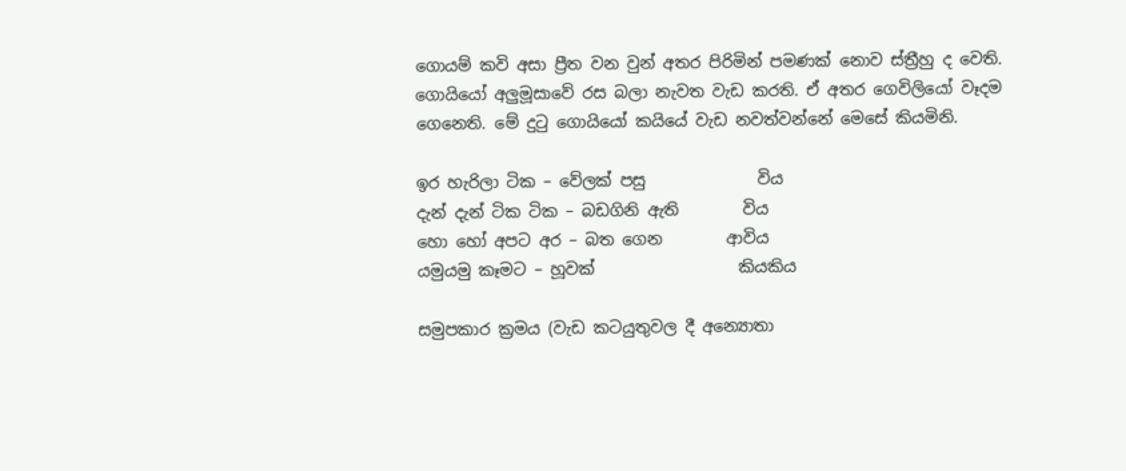ගොයම් කවි අසා ප්‍රීත වන වුන් අතර පිරිමින් පමණක් නොව ස්ත්‍රීහු ද වෙති. ගොයියෝ අලුමූසාවේ රස බලා නැවත වැඩ කරති. ඒ අතර ගෙවිලියෝ වෑදම ගෙනෙති. මේ දුටු ගොයියෝ කයියේ වැඩ නවත්වන්නේ මෙසේ කියමිනි.

ඉර හැරිලා ටික – වේලක් පසු              විය
දැන් දැන් ටික ටික – බඩගිනි ඇති        විය
හො හෝ අපට අර – බත ගෙන        ආවිය
යමුයමු කෑමට – හූවක්                  කියකිය

සමුපකාර ක්‍රමය (වැඩ කටයුතුවල දී අන්‍යොතා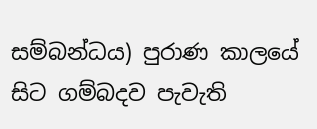සම්බන්ධය) පුරාණ කාලයේ සිට ගම්බදව පැවැති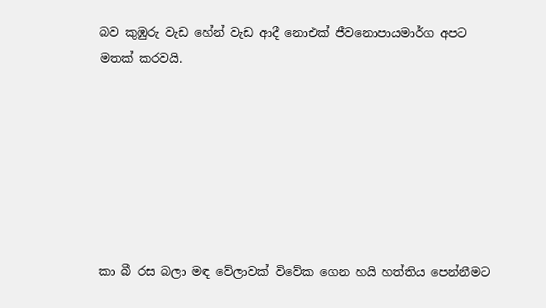බව කුඹුරු වැඩ හේන් වැඩ ආදී නොඑක් ජීවනොපායමාර්ග අපට මතක් කරවයි.







කා බී රස බලා මඳ වේලාවක් විවේක ගෙන හයි හත්තිය පෙන්නීමට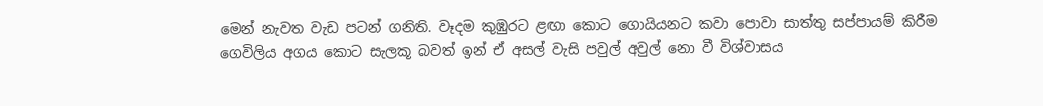මෙන් නැවත වැඩ පටන් ගනිති. වෑදම කුඹුරට ළඟා කොට ගොයියනට කවා පොවා සාත්තු සප්පායම් කිරීම ගෙවිලිය අගය කොට සැලකූ බවත් ඉන් ඒ අසල් වැසි පවුල් අවුල් නො වී විශ්වාසය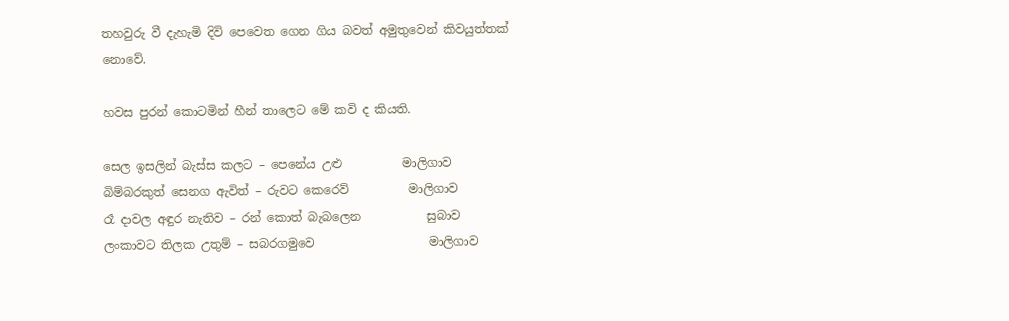තහවුරු වී දැහැමි දිවි පෙවෙත ගෙන ගිය බවත් අමුතුවෙන් කිවයුත්තක් නොවේ.

හවස පුරන් කොටමින් හීන් තාලෙට මේ කවි ද කියති.

සෙල ඉසලින් බැස්ස කලට – පෙනේය උළු          මාලිගාව
බිම්බරකුත් සෙනග ඇවිත් – රුවට කෙරෙව්          මාලිගාව
රෑ දාවල අඳුර නැතිව – රන් කොත් බැබලෙන           සුබාව
ලංකාවට තිලක උතුම් – සබරගමුවෙ                   මාලිගාව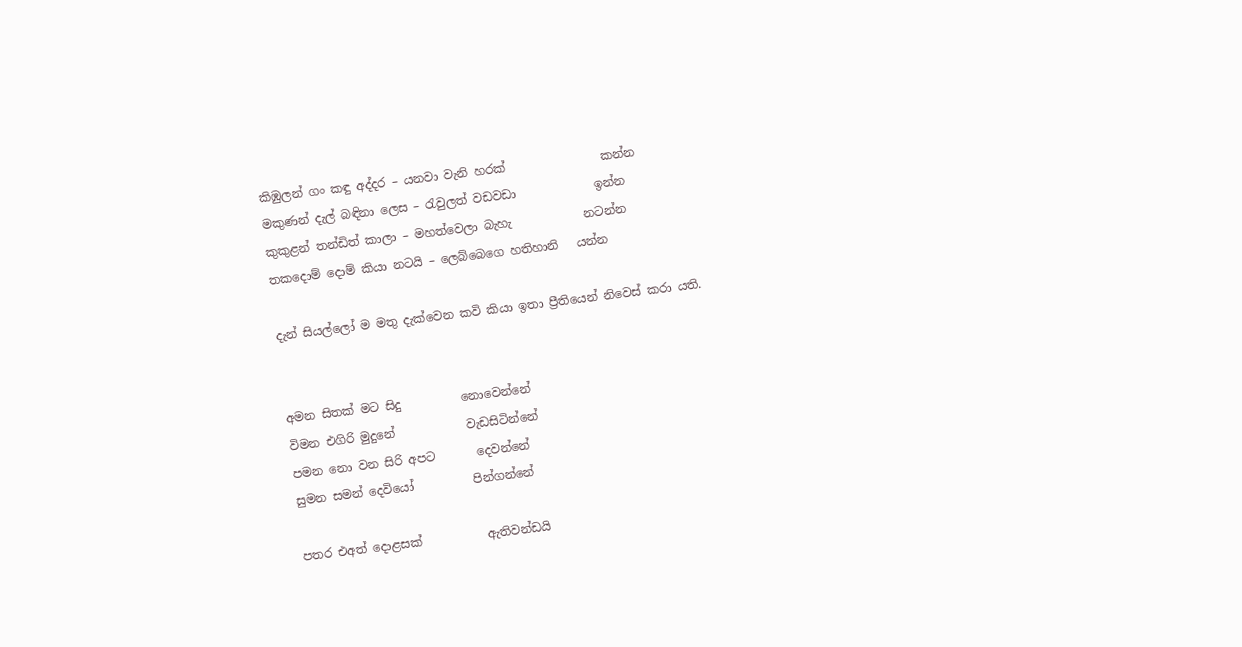කිඹුලන් ගං කඳු අද්දර – යනවා වැනි හරක්                කන්න
මකුණන් දැල් බඳිනා ලෙස – රැවුලත් වඩවඩා             ඉන්න
කුකුළන් තන්ඩිත් කාලා – මහත්වෙලා බැහැ            නටන්න
තකදොම් දොම් කියා නටයි – ලෙබ්බෙගෙ හතිහානි   යන්න

දැන් සියල්ලෝ ම මතු දැක්වෙන කවි කියා ඉතා ප්‍රීතියෙන් නිවෙස් කරා යති.


අමන සිතක් මට සිදු          නොවෙන්නේ
විමන එගිරි මුදුනේ            වැඩසිටින්නේ
පමන නො වන සිරි අපට       දෙවන්නේ
සුමන සමන් දෙවියෝ          පින්ගන්නේ

පතර එඅත් දොළසක්           ඇතිවන්ඩයි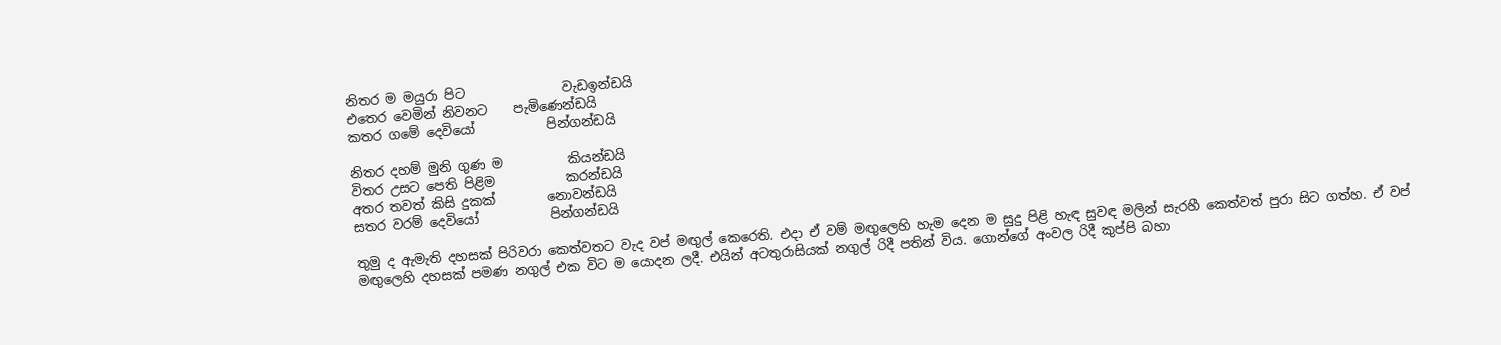නිතර ම මයුරා පිට               වැඩඉන්ඩයි
එතෙර වෙමින් නිවනට    පැමිණෙන්ඩයි
කතර ගමේ දෙවියෝ           පින්ගන්ඩයි

නිතර දහම් මුනි ගුණ ම          කියන්ඩයි
විතර උසට පෙති පිළිම           කරන්ඩයි
අතර තවත් කිසි දුකක්        නොවන්ඩයි
සතර වරම් දෙවියෝ           පින්ගන්ඩයි

තුමු ද ඇමැති දහසක් පිරිවරා කෙත්වතට වැද වප් මඟුල් කෙරෙති. එදා ඒ වම් මඟුලෙහි හැම දෙන ම සුදු පිළි හැඳ සුවඳ මලින් සැරහී කෙත්වත් පුරා සිට ගත්හ. ඒ වප් මඟුලෙහි දහසක් පමණ නගුල් එක විට ම යොදන ලදී. එයින් අටතුරාසියක් නගුල් රිදී පතින් විය. ගොන්ගේ අංවල රිදී කුප්පි බහා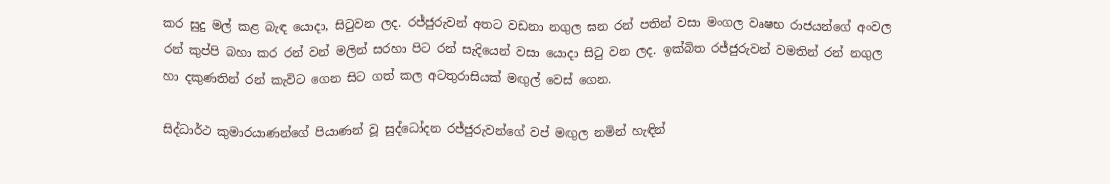කර සුදු මල් කළ බැඳ යොදා, සිටුවන ලද. රජ්ජුරුවන් අතට වඩනා නගුල ඝන රන් පතින් වසා මංගල වෘෂභ රාජයන්ගේ අංවල රන් කුප්පි බහා කර රන් වන් මලින් සරහා පිට රන් සැදියෙන් වසා යොදා සිටු වන ලද. ඉක්බිත රජ්ජුරුවන් වමතින් රන් නගුල හා දකුණතින් රන් කැවිට ගෙන සිට ගත් කල අටතුරාසියක් මඟුල් වෙස් ගෙන.

සිද්ධාර්ථ කුමාරයාණන්ගේ පියාණන් වූ සුද්ධෝදන රජ්ජුරුවන්ගේ වප් මඟුල නමින් හැඳින්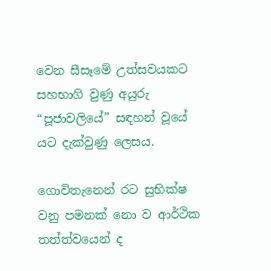වෙන සීසෑමේ උත්සවයකට සහභාගි වුණු අයුරු “පූජාවලියේ” සඳහන් වූයේ යට දැක්වුණු ලෙසය.

ගොවිතැනෙන් රට සුභික්ෂ වනු පමනක් නො ව ආර්ථික තත්ත්වයෙන් ද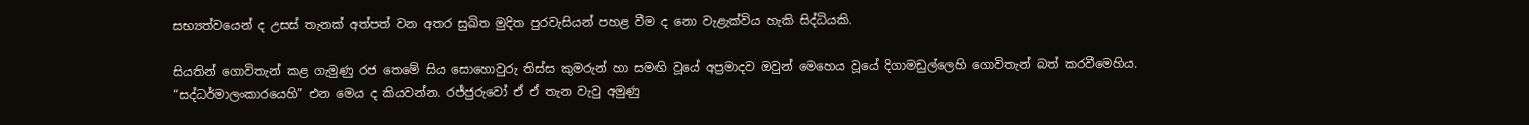සභ්‍යත්වයෙන් ද උසස් තැනක් අත්පත් වන අතර සුඛිත මුදිත පුරවැසියන් පහළ වීම ද නො වැළැක්විය හැකි සිද්ධියකි.

සියතින් ගොවිතැන් කළ ගැමුණු රජ තෙමේ සිය සොහොවුරු තිස්ස කුමරුන් හා සමඟි වූයේ අප්‍රමාදව ඔවුන් මෙහෙය වූයේ දිගාමඩුල්ලෙහි ගොවිතැන් බත් කරවීමෙහිය.
“සද්ධර්මාලංකාරයෙහි” එන මෙය ද කියවන්න. රජ්ජුරුවෝ ඒ ඒ තැන වැවු අමුණු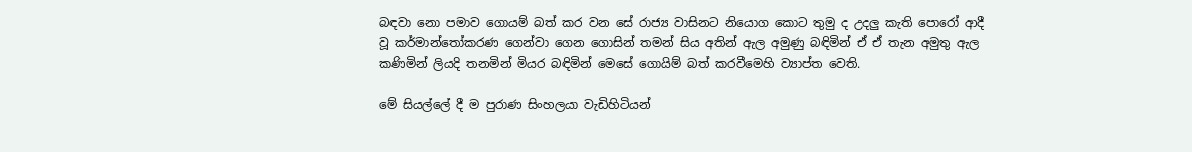බඳවා නො පමාව ගොයම් බත් කර වන සේ රාජ්‍ය වාසිනට නියොග කොට තුමු ද උදලු කැති පොරෝ ආදී වූ කර්මාන්තෝකරණ ගෙන්වා ගෙන ගොසින් තමන් සිය අතින් ඇල අමුණු බඳිමින් ඒ ඒ තැන අමුතු ඇල කණිමින් ලියදි තනමින් මියර බඳිමින් මෙසේ ගොයිම් බත් කරවීමෙහි ව්‍යාප්ත වෙති.

මේ සියල්ලේ දී ම පුරාණ සිංහලයා වැඩිහිටියන්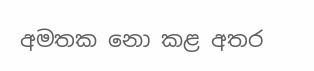අමතක නො කළ අතර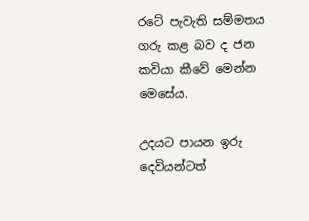රටේ පැවැති සම්මතය ගරු කළ බව ද ජන කවියා කීවේ මෙන්න මෙසේය.

උදයට පායන ඉරු                   දෙවියන්ටත්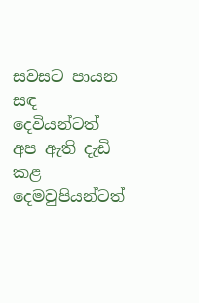සවසට පායන සඳ                   දෙවියන්ටත්
අප ඇති දැඩි කළ               දෙමවුපියන්ටත්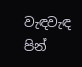වැඳවැඳ පින්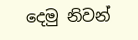දෙමු නිවන්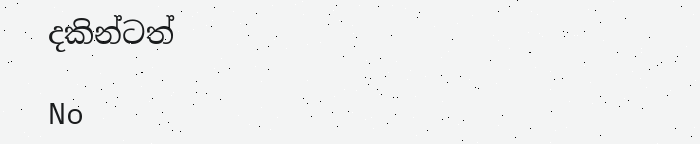දකින්ටත්

No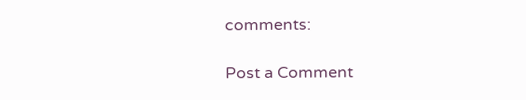comments:

Post a Comment